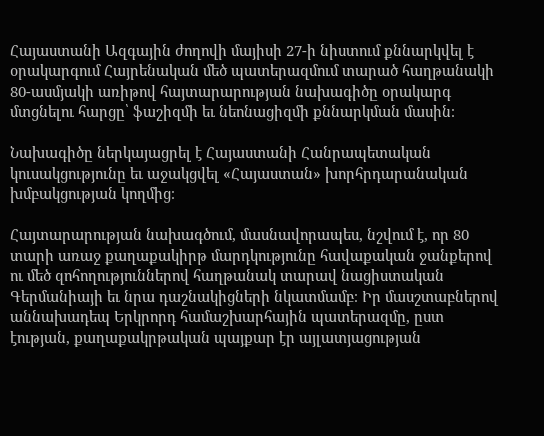Հայաստանի Ազգային ժողովի մայիսի 27-ի նիստում քննարկվել է օրակարգում Հայրենական մեծ պատերազմում տարած հաղթանակի 80-ասմյակի առիթով հայտարարության նախագիծը օրակարգ մտցնելու հարցը՝ ֆաշիզմի եւ նեոնացիզմի քննարկման մասին։

Նախագիծը ներկայացրել է Հայաստանի Հանրապետական կուսակցությունը եւ աջակցվել «Հայաստան» խորհրդարանական խմբակցության կողմից։

Հայտարարության նախագծում, մասնավորապես, նշվում է, որ 80 տարի առաջ քաղաքակիրթ մարդկությունը հավաքական ջանքերով ու մեծ զոհողություններով հաղթանակ տարավ նացիստական Գերմանիայի եւ նրա դաշնակիցների նկատմամբ։ Իր մասշտաբներով աննախադեպ Երկրորդ համաշխարհային պատերազմը, ըստ էության, քաղաքակրթական պայքար էր այլատյացության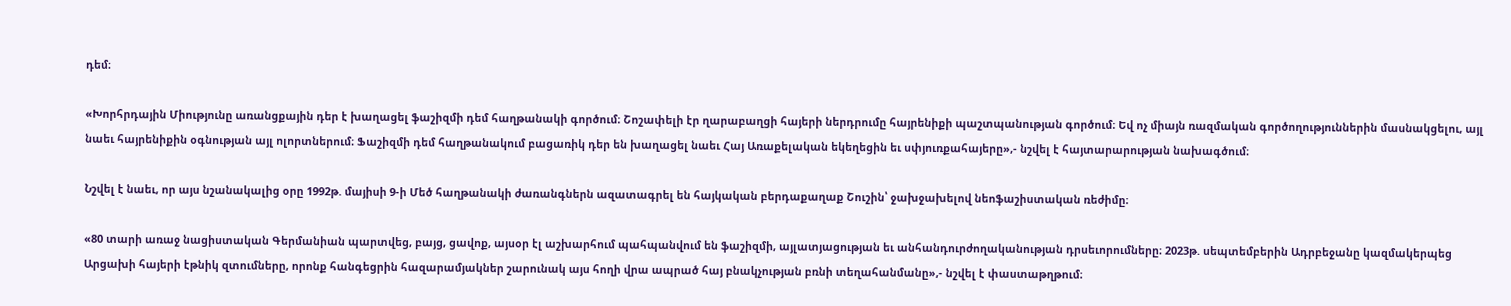դեմ։

«Խորհրդային Միությունը առանցքային դեր է խաղացել ֆաշիզմի դեմ հաղթանակի գործում։ Շոշափելի էր ղարաբաղցի հայերի ներդրումը հայրենիքի պաշտպանության գործում։ Եվ ոչ միայն ռազմական գործողություններին մասնակցելու, այլ նաեւ հայրենիքին օգնության այլ ոլորտներում։ Ֆաշիզմի դեմ հաղթանակում բացառիկ դեր են խաղացել նաեւ Հայ Առաքելական եկեղեցին եւ սփյուռքահայերը»,- նշվել է հայտարարության նախագծում։

Նշվել է նաեւ, որ այս նշանակալից օրը 1992թ. մայիսի 9-ի Մեծ հաղթանակի ժառանգներն ազատագրել են հայկական բերդաքաղաք Շուշին՝ ջախջախելով նեոֆաշիստական ռեժիմը։

«80 տարի առաջ նացիստական Գերմանիան պարտվեց, բայց, ցավոք, այսօր էլ աշխարհում պահպանվում են ֆաշիզմի, այլատյացության եւ անհանդուրժողականության դրսեւորումները։ 2023թ. սեպտեմբերին Ադրբեջանը կազմակերպեց Արցախի հայերի էթնիկ զտումները, որոնք հանգեցրին հազարամյակներ շարունակ այս հողի վրա ապրած հայ բնակչության բռնի տեղահանմանը»,- նշվել է փաստաթղթում։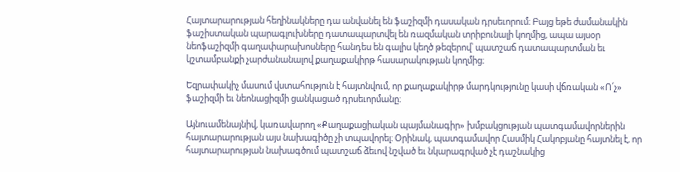Հայտարարության հեղինակները դա անվանել են ֆաշիզմի դասական դրսեւորում։ Բայց եթե ժամանակին ֆաշիստական պարագլուխները դատապարտվել են ռազմական տրիբունալի կողմից, ապա այսօր նեոֆաշիզմի գաղափարախոսները հանդես են գալիս կեղծ թեզերով՝ պատշաճ դատապարտման եւ կշտամբանքի չարժանանալով քաղաքակիրթ հասարակության կողմից։

Եզրափակիչ մասում վստահություն է հայտնվում, որ քաղաքակիրթ մարդկությունը կասի վճռական «Ո՛չ» ֆաշիզմի եւ նեոնացիզմի ցանկացած դրսեւորմանը։

Այնուամենայնիվ, կառավարող «Քաղաքացիական պայմանագիր» խմբակցության պատգամավորներին հայտարարության այս նախագիծը չի տպավորել։ Օրինակ, պատգամավոր Հասմիկ Հակոբյանը հայտնել է, որ հայտարարության նախագծում պատշաճ ձեւով նշված եւ նկարագրված չէ դաշնակից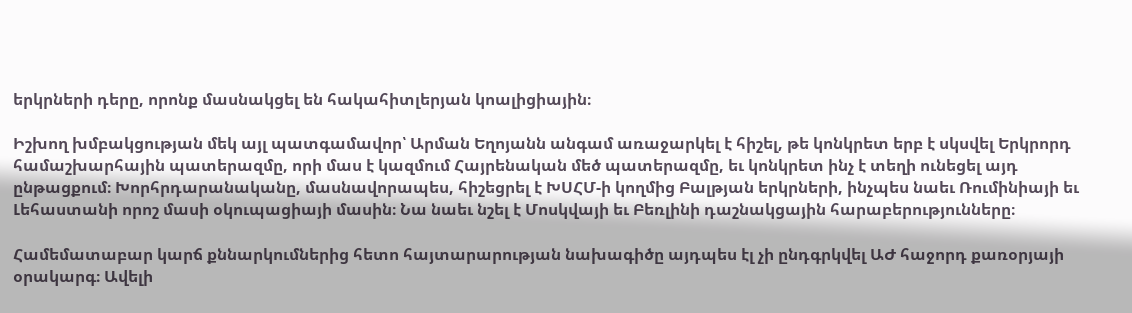երկրների դերը, որոնք մասնակցել են հակահիտլերյան կոալիցիային։

Իշխող խմբակցության մեկ այլ պատգամավոր՝ Արման Եղոյանն անգամ առաջարկել է հիշել, թե կոնկրետ երբ է սկսվել Երկրորդ համաշխարհային պատերազմը, որի մաս է կազմում Հայրենական մեծ պատերազմը, եւ կոնկրետ ինչ է տեղի ունեցել այդ ընթացքում։ Խորհրդարանականը, մասնավորապես, հիշեցրել է ԽՍՀՄ-ի կողմից Բալթյան երկրների, ինչպես նաեւ Ռումինիայի եւ Լեհաստանի որոշ մասի օկուպացիայի մասին։ Նա նաեւ նշել է Մոսկվայի եւ Բեռլինի դաշնակցային հարաբերությունները։

Համեմատաբար կարճ քննարկումներից հետո հայտարարության նախագիծը այդպես էլ չի ընդգրկվել ԱԺ հաջորդ քառօրյայի օրակարգ։ Ավելի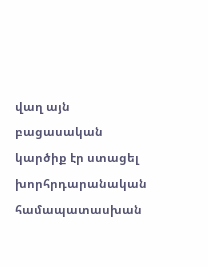վաղ այն բացասական կարծիք էր ստացել խորհրդարանական համապատասխան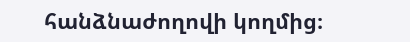հանձնաժողովի կողմից։